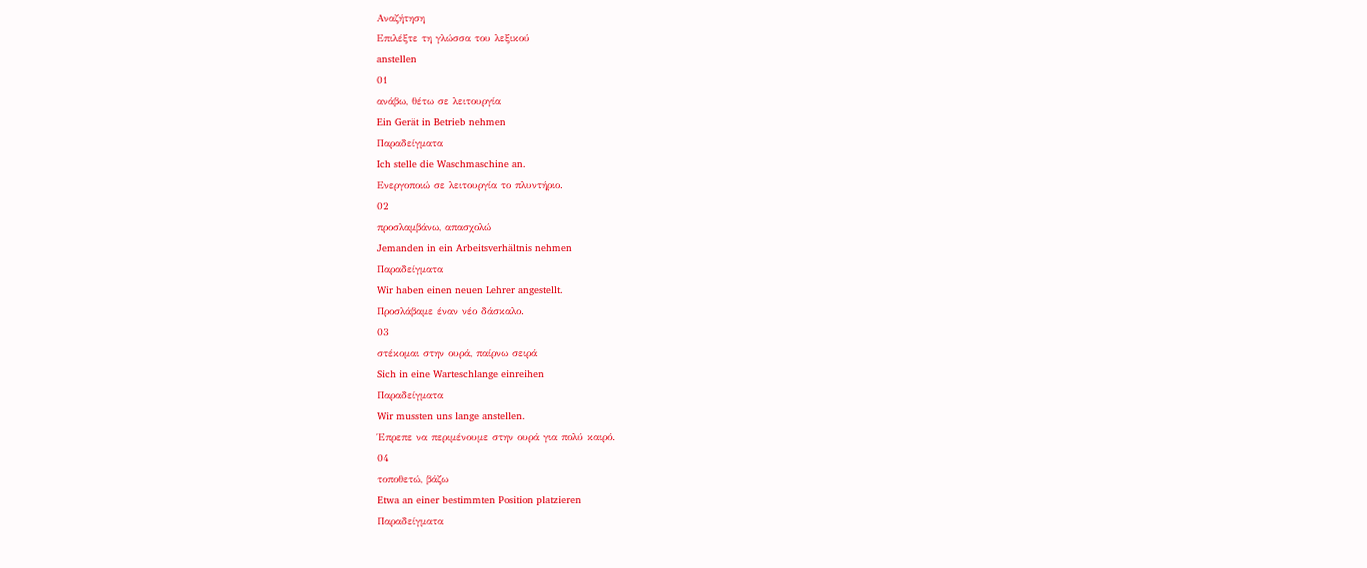Αναζήτηση
Επιλέξτε τη γλώσσα του λεξικού
anstellen
01
ανάβω, θέτω σε λειτουργία
Ein Gerät in Betrieb nehmen
Παραδείγματα
Ich stelle die Waschmaschine an.
Ενεργοποιώ σε λειτουργία το πλυντήριο.
02
προσλαμβάνω, απασχολώ
Jemanden in ein Arbeitsverhältnis nehmen
Παραδείγματα
Wir haben einen neuen Lehrer angestellt.
Προσλάβαμε έναν νέο δάσκαλο.
03
στέκομαι στην ουρά, παίρνω σειρά
Sich in eine Warteschlange einreihen
Παραδείγματα
Wir mussten uns lange anstellen.
Έπρεπε να περιμένουμε στην ουρά για πολύ καιρό.
04
τοποθετώ, βάζω
Etwa an einer bestimmten Position platzieren
Παραδείγματα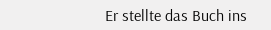Er stellte das Buch ins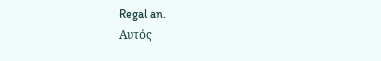Regal an.
Αυτός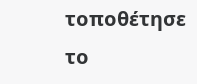τοποθέτησε το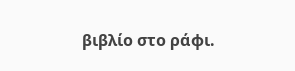βιβλίο στο ράφι.